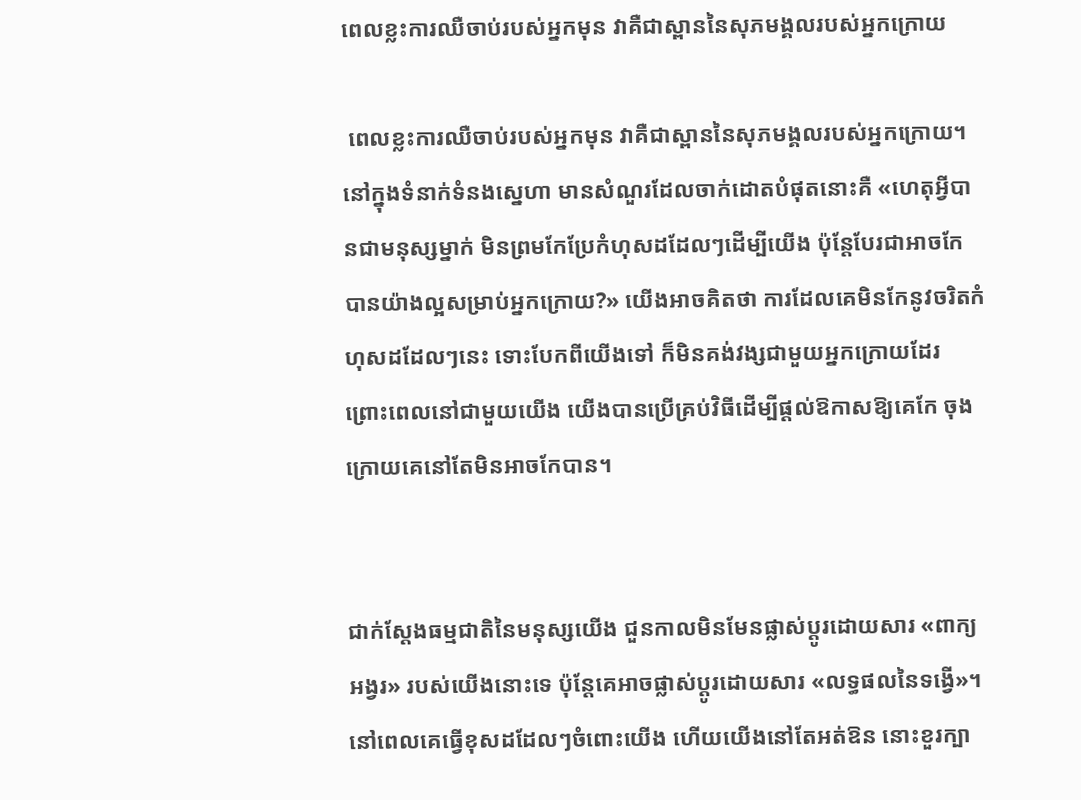ពេលខ្លះការឈឺចាប់របស់អ្នកមុន វាគឺជាស្ពាននៃសុភមង្គលរបស់អ្នកក្រោយ

 ពេលខ្លះការឈឺចាប់របស់អ្នកមុន វាគឺជាស្ពាននៃសុភមង្គលរបស់អ្នកក្រោយ។ នៅក្នុងទំនាក់ទំនងស្នេហា មានសំណួរដែលចាក់ដោតបំផុតនោះគឺ «ហេតុអ្វីបានជាមនុស្សម្នាក់ មិនព្រមកែប្រែកំហុសដដែលៗដើម្បីយើង ប៉ុន្តែបែរជាអាចកែបានយ៉ាងល្អសម្រាប់អ្នកក្រោយ?» យើងអាចគិតថា ការដែលគេមិនកែនូវចរិតកំហុសដដែលៗនេះ ទោះបែកពីយើងទៅ ក៏មិនគង់វង្សជាមួយអ្នកក្រោយដែរ ព្រោះពេលនៅជាមួយយើង យើងបានប្រើគ្រប់វិធីដើម្បីផ្ដល់ឱកាសឱ្យគេកែ ចុងក្រោយគេនៅតែមិនអាចកែបាន។


ជាក់ស្តែងធម្មជាតិនៃមនុស្សយើង ជួនកាលមិនមែនផ្លាស់ប្តូរដោយសារ «ពាក្យអង្វរ» របស់យើងនោះទេ ប៉ុន្តែគេអាចផ្លាស់ប្តូរដោយសារ «លទ្ធផលនៃទង្វើ»។ នៅពេលគេធ្វើខុសដដែលៗចំពោះយើង ហើយយើងនៅតែអត់ឱន នោះខួរក្បា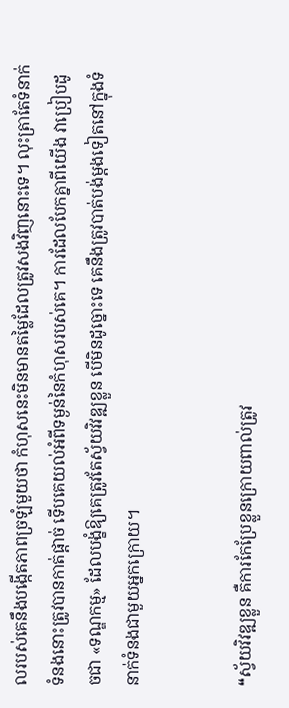លរបស់គេនឹងបង្កើតភាពច្រឡំមួយថា កំហុសនេះមិនមានតម្លៃដែលត្រូវសងវិញនោះទេ។ លុះត្រាតែទំនាក់ទំនងនោះត្រូវបានកាត់ផ្តាច់ ទើបគេយល់អំពីទម្ងន់នៃកំហុសរបស់គេ។ ការដែលបែកគ្នាពីយើង វាប្រៀបដូចជា «ទណ្ឌកម្ម» ដែលបង្ខំឱ្យគេត្រូវតែស្វ័យវិវឌ្ឍខ្លួន បើមិនដូច្នោះទេ គេនឹងត្រូវបាត់បង់ម្តងទៀតនៅក្នុងទំនាក់ទំនងជាមួយអ្នកក្រោយ។


❝ស្វ័យវិវឌ្ឍខ្លួន គឺការកែប្រែខ្លួនក្រោយពាល់ត្រូវ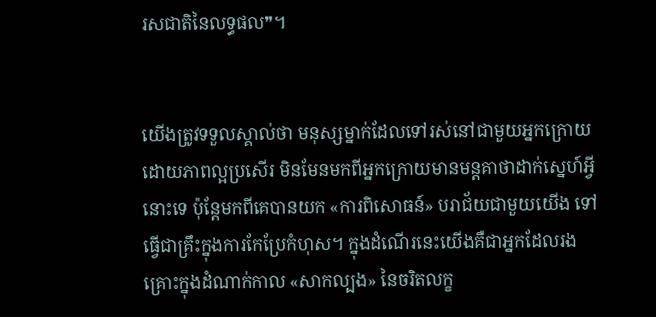រសជាតិនៃលទ្ធផល❞។


យើងត្រូវទទួលស្គាល់ថា មនុស្សម្នាក់ដែលទៅរស់នៅជាមួយអ្នកក្រោយដោយភាពល្អប្រសើរ មិនមែនមកពីអ្នកក្រោយមានមន្តគាថាដាក់ស្នេហ៍អ្វីនោះទេ ប៉ុន្តែមកពីគេបានយក «ការពិសោធន៍» បរាជ័យជាមួយយើង ទៅធ្វើជាគ្រឹះក្នុងការកែប្រែកំហុស។ ក្នុងដំណើរនេះយើងគឺជាអ្នកដែលរងគ្រោះក្នុងដំណាក់កាល «សាកល្បង» នៃចរិតលក្ខ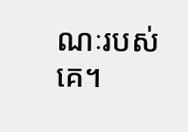ណៈរបស់គេ។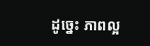ដូច្នេះ ភាពល្អ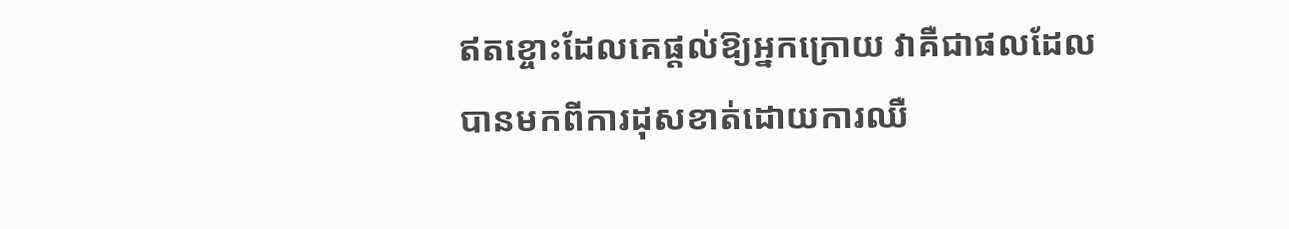ឥតខ្ចោះដែលគេផ្តល់ឱ្យអ្នកក្រោយ វាគឺជាផលដែលបានមកពីការដុសខាត់ដោយការឈឺ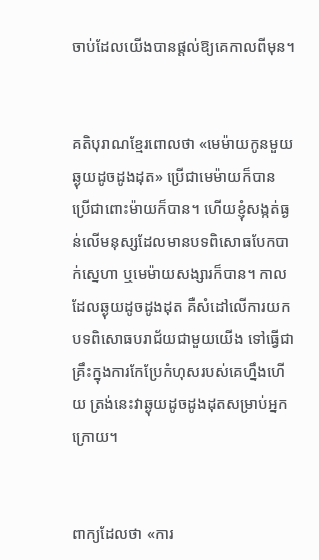ចាប់ដែលយើងបានផ្តល់ឱ្យគេកាលពីមុន។


គតិបុរាណខ្មែរពោលថា «មេម៉ាយកូនមួយ ឆ្ងុយដូចដូងដុត» ប្រើជាមេម៉ាយក៏បាន ប្រើជាពោះម៉ាយក៏បាន។ ហើយខ្ញុំសង្កត់ធ្ងន់លើមនុស្សដែលមានបទពិសោធបែកបាក់ស្នេហា ឬមេម៉ាយសង្សារក៏បាន។ កាលដែលឆ្ងុយដូចដូងដុត គឺសំដៅលើការយកបទពិសោធបរាជ័យជាមួយយើង ទៅធ្វើជាគ្រឹះក្នុងការកែប្រែកំហុសរបស់គេហ្នឹងហើយ ត្រង់នេះវាឆ្ងុយដូចដូងដុតសម្រាប់អ្នកក្រោយ។


ពាក្យដែលថា «ការ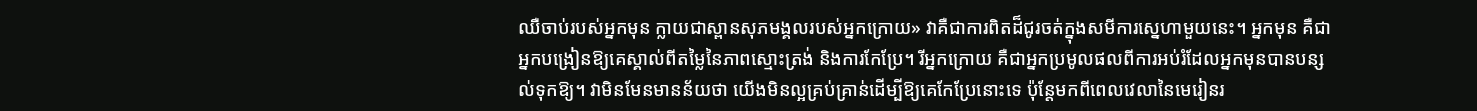ឈឺចាប់របស់អ្នកមុន ក្លាយជាស្ពានសុភមង្គលរបស់អ្នកក្រោយ» វាគឺជាការពិតដ៏ជូរចត់ក្នុងសមីការស្នេហាមួយនេះ។ អ្នកមុន គឺជាអ្នកបង្រៀនឱ្យគេស្គាល់ពីតម្លៃនៃភាពស្មោះត្រង់ និងការកែប្រែ។ រីអ្នកក្រោយ គឺជាអ្នកប្រមូលផលពីការអប់រំដែលអ្នកមុនបានបន្សល់ទុកឱ្យ។ វាមិនមែនមានន័យថា យើងមិនល្អគ្រប់គ្រាន់ដើម្បីឱ្យគេកែប្រែនោះទេ ប៉ុន្តែមកពីពេលវេលានៃមេរៀនរ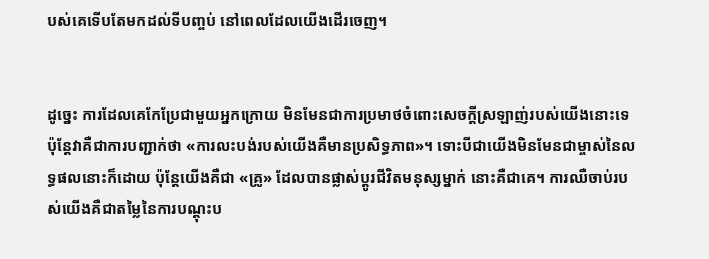បស់គេទើបតែមកដល់ទីបញ្ចប់ នៅពេលដែលយើងដើរចេញ។


ដូច្នេះ ការដែលគេកែប្រែជាមួយអ្នកក្រោយ មិនមែនជាការប្រមាថចំពោះសេចក្តីស្រឡាញ់របស់យើងនោះទេ ប៉ុន្តែវាគឺជាការបញ្ជាក់ថា «ការលះបង់របស់យើងគឺមានប្រសិទ្ធភាព»។ ទោះបីជាយើងមិនមែនជាម្ចាស់នៃលទ្ធផលនោះក៏ដោយ ប៉ុន្តែយើងគឺជា «គ្រូ» ដែលបានផ្លាស់ប្តូរជីវិតមនុស្សម្នាក់ នោះគឺជាគេ។ ការឈឺចាប់របស់យើងគឺជាតម្លៃនៃការបណ្តុះប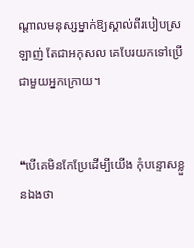ណ្តាលមនុស្សម្នាក់ឱ្យស្គាល់ពីរបៀបស្រឡាញ់ តែជាអកុសល គេបែរយកទៅប្រើជាមួយអ្នកក្រោយ។


❝បើគេមិនកែប្រែដើម្បីយើង កុំបន្ទោសខ្លួនឯងថា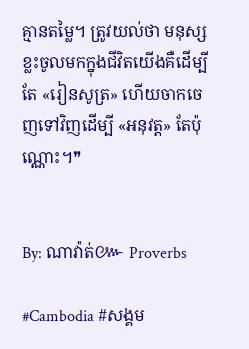គ្មានតម្លៃ។ ត្រូវយល់ថា មនុស្សខ្លះចូលមកក្នុងជីវិតយើងគឺដើម្បីតែ «រៀនសូត្រ» ហើយចាកចេញទៅវិញដើម្បី «អនុវត្ត» តែប៉ុណ្ណោះ។❞


By: ណាវ៉ាត់៚ Proverbs

#Cambodia #សង្គម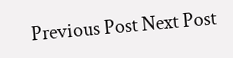Previous Post Next Post